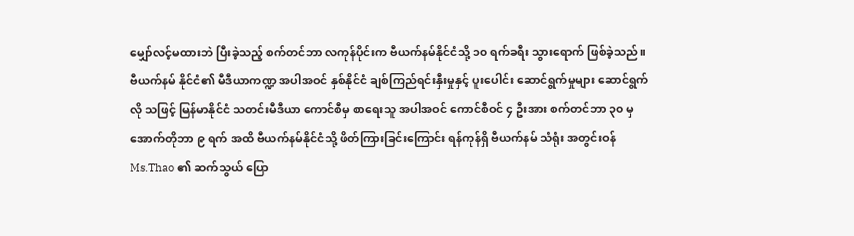မျှော်လင့်မထားဘဲ ပြီးခဲ့သည့် စက်တင်ဘာ လကုန်ပိုင်းက ဗီယက်နမ်နိုင်ငံသို့ ၁၀ ရက်ခရီး သွားရောက် ဖြစ်ခဲ့သည်။
ဗီယက်နမ် နိုင်ငံ၏ မီဒီယာကဏ္ဍ အပါအဝင် နှစ်နိုင်ငံ ချစ်ကြည်ရင်းနှီးမှုနှင့် ပူးပေါင်း ဆောင်ရွက်မှုများ ဆောင်ရွက်လို သဖြင့် မြန်မာနိုင်ငံ သတင်းမီဒီယာ ကောင်စီမှ စာရေးသူ အပါအဝင် ကောင်စီဝင် ၄ ဦးအား စက်တင်ဘာ ၃၀ မှ အောက်တိုဘာ ၉ ရက် အထိ ဗီယက်နမ်နိုင်ငံသို့ ဖိတ်ကြားခြင်းကြောင်း ရန်ကုန်ရှိ ဗီယက်နမ် သံရုံး အတွင်းဝန် Ms.Thao ၏ ဆက်သွယ် ပြော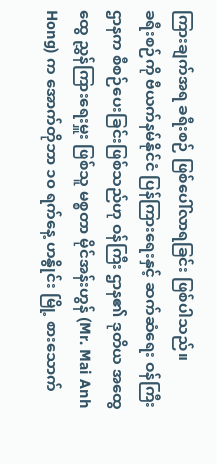ကြားချက်အရ ခရီးစဉ် ဖြစ်ပေါ်လာရခြင်း ဖြစ်ပါသည်။
ခရီးစဉ်ကို ဗီယက်နမ်နိုင်ငံ ပြန်ကြားရေးနှင့် ဆက်ဆံရေး ဝန်ကြီးဌာနက စီစဉ်ပေးခြင်းဖြစ်သည်ဟု ဝန်ကြီး ဌာန၏ ဒုတိယ အထွေထွေ ညွှန်ကြားရေးမှူး ဖြစ်သူ မစ္စတာ မိုင်အန်းဟွန် (Mr. Mai Anh Hong) က အောက်တိုဘာ ၁၀ ရက်နေ့ ဟနွိုင်း မြို့ စားသောက်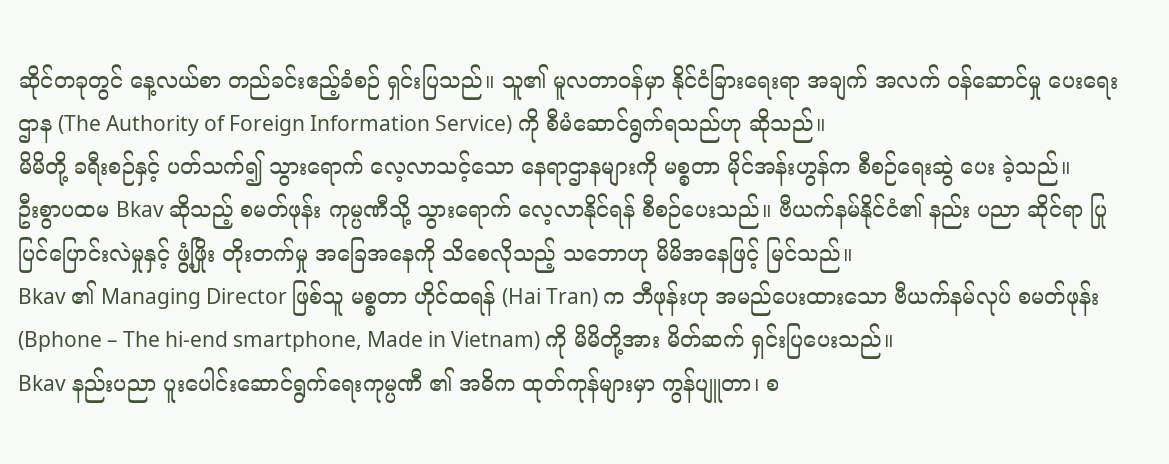ဆိုင်တခုတွင် နေ့လယ်စာ တည်ခင်းဧည့်ခံစဉ် ရှင်းပြသည်။ သူ၏ မူလတာဝန်မှာ နိုင်ငံခြားရေးရာ အချက် အလက် ဝန်ဆောင်မှု ပေးရေး ဌာန (The Authority of Foreign Information Service) ကို စီမံဆောင်ရွက်ရသည်ဟု ဆိုသည်။
မိမိတို့ ခရီးစဉ်နှင့် ပတ်သက်၍ သွားရောက် လေ့လာသင့်သော နေရာဌာနများကို မစ္စတာ မိုင်အန်းဟွန်က စီစဉ်ရေးဆွဲ ပေး ခဲ့သည်။
ဦးစွာပထမ Bkav ဆိုသည့် စမတ်ဖုန်း ကုမ္ပဏီသို့ သွားရောက် လေ့လာနိုင်ရန် စီစဉ်ပေးသည်။ ဗီယက်နမ်နိုင်ငံ၏ နည်း ပညာ ဆိုင်ရာ ပြုပြင်ပြောင်းလဲမှုနှင့် ဖွံ့ဖြိုး တိုးတက်မှု အခြေအနေကို သိစေလိုသည့် သဘောဟု မိမိအနေဖြင့် မြင်သည်။
Bkav ၏ Managing Director ဖြစ်သူ မစ္စတာ ဟိုင်ထရန် (Hai Tran) က ဘီဖုန်းဟု အမည်ပေးထားသော ဗီယက်နမ်လုပ် စမတ်ဖုန်း (Bphone – The hi-end smartphone, Made in Vietnam) ကို မိမိတို့အား မိတ်ဆက် ရှင်းပြပေးသည်။
Bkav နည်းပညာ ပူးပေါင်းဆောင်ရွက်ရေးကုမ္ပဏီ ၏ အဓိက ထုတ်ကုန်များမှာ ကွန်ပျူတာ၊ စ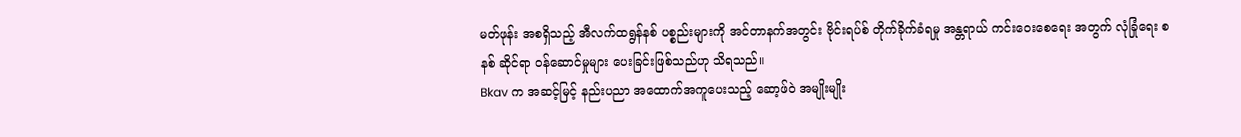မတ်ဖုန်း အစရှိသည့် အီလက်ထရွန်နစ် ပစ္စည်းများကို အင်တာနက်အတွင်း ဗိုင်းရပ်စ် တိုက်ခိုက်ခံရမှု အန္တရာယ် ကင်းဝေးစေရေး အတွက် လုံခြုံရေး စနစ် ဆိုင်ရာ ဝန်ဆောင်မှုများ ပေးခြင်းဖြစ်သည်ဟု သိရသည်။
Bkav က အဆင့်မြင့် နည်းပညာ အထောက်အကူပေးသည့် ဆော့ဖ်ဝဲ အမျိုးမျိုး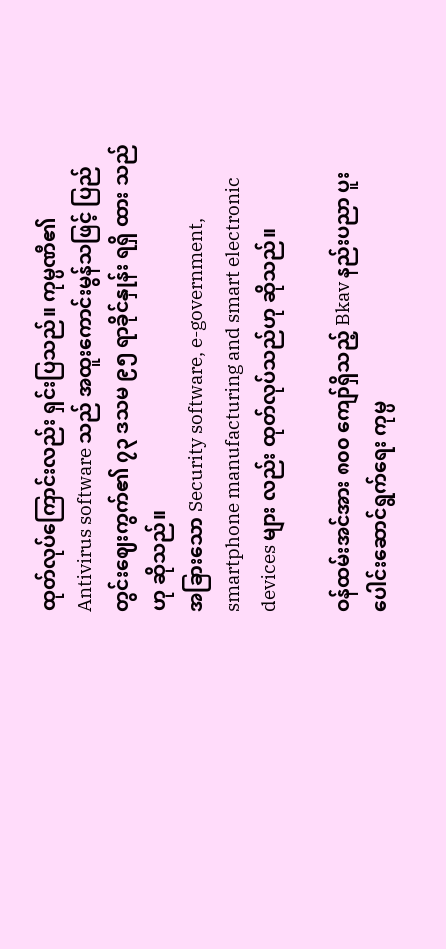ထုတ်လုပ်ကြောင်းလည်း ရှင်းပြသည်။ ကုမ္ပဏီ၏ Antivirus software သည် အထူးကောင်းမွန်သဖြင့် ပြည်တွင်းဈေးကွက်၏ ၇၃ ဒသမ ၉၅ ရာခိုင်နှုန်း ရရှိ ထား သည်ဟု ဆိုသည်။
အခြားသော Security software, e-government, smartphone manufacturing and smart electronic devices များ လည်း ထုတ်လုပ်သည်ဟု ဆိုသည်။

ဝန်ထမ်းအင်အား ၈၀၀ ကျော်ရှိသည့် Bkav နည်းပညာ ပူးပေါင်းဆောင်ရွက်ရေး ကုမ္ပ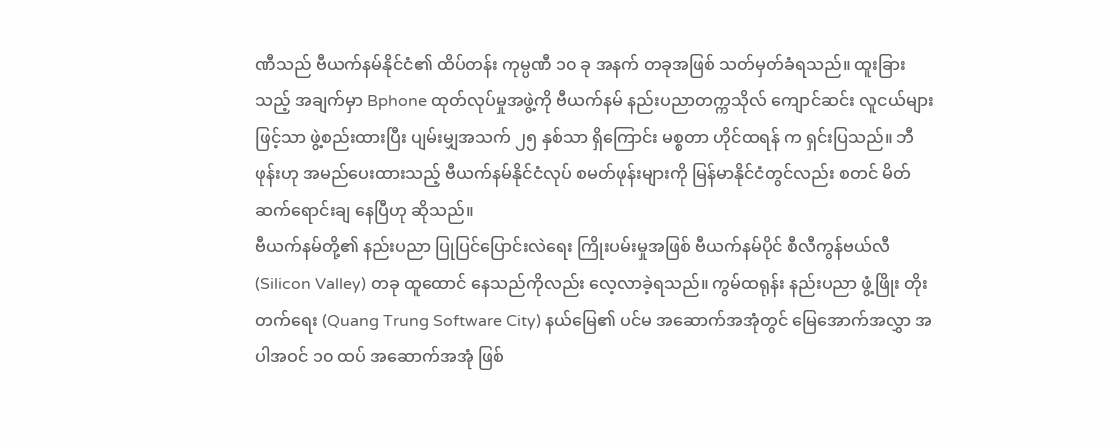ဏီသည် ဗီယက်နမ်နိုင်ငံ၏ ထိပ်တန်း ကုမ္ပဏီ ၁၀ ခု အနက် တခုအဖြစ် သတ်မှတ်ခံရသည်။ ထူးခြားသည့် အချက်မှာ Bphone ထုတ်လုပ်မှုအဖွဲ့ကို ဗီယက်နမ် နည်းပညာတက္ကသိုလ် ကျောင်ဆင်း လူငယ်များဖြင့်သာ ဖွဲ့စည်းထားပြီး ပျမ်းမျှအသက် ၂၅ နှစ်သာ ရှိကြောင်း မစ္စတာ ဟိုင်ထရန် က ရှင်းပြသည်။ ဘီဖုန်းဟု အမည်ပေးထားသည့် ဗီယက်နမ်နိုင်ငံလုပ် စမတ်ဖုန်းများကို မြန်မာနိုင်ငံတွင်လည်း စတင် မိတ်ဆက်ရောင်းချ နေပြီဟု ဆိုသည်။
ဗီယက်နမ်တို့၏ နည်းပညာ ပြုပြင်ပြောင်းလဲရေး ကြိုးပမ်းမှုအဖြစ် ဗီယက်နမ်ပိုင် စီလီကွန်ဗယ်လီ (Silicon Valley) တခု ထူထောင် နေသည်ကိုလည်း လေ့လာခဲ့ရသည်။ ကွမ်ထရုန်း နည်းပညာ ဖွံ့ဖြိုး တိုးတက်ရေး (Quang Trung Software City) နယ်မြေ၏ ပင်မ အဆောက်အအုံတွင် မြေအောက်အလွှာ အပါအဝင် ၁၀ ထပ် အဆောက်အအုံ ဖြစ်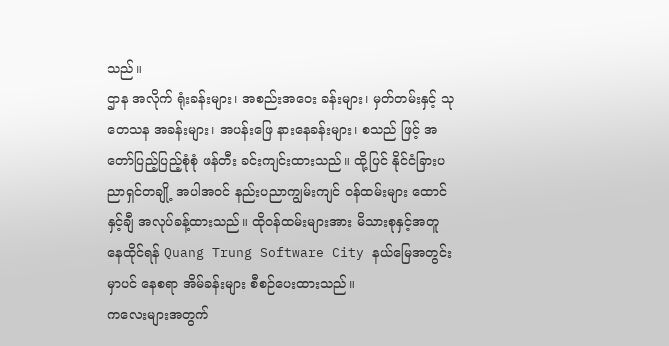သည်။
ဌာန အလိုက် ရုံးခန်းများ၊ အစည်းအဝေး ခန်းများ၊ မှတ်တမ်းနှင့် သုတေသန အခန်းများ၊ အပန်းဖြေ နားနေခန်းများ၊ စသည် ဖြင့် အတော်ပြည့်ပြည့်စုံစုံ ဖန်တီး ခင်းကျင်းထားသည်။ ထို့ပြင် နိုင်ငံခြားပညာရှင်တချို့ အပါအဝင် နည်းပညာကျွမ်းကျင် ဝန်ထမ်းများ ထောင်နှင့်ချီ အလုပ်ခန့်ထားသည်။ ထိုဝန်ထမ်းများအား မိသားစုနှင့်အတူ နေထိုင်ရန် Quang Trung Software City နယ်မြေအတွင်းမှာပင် နေစရာ အိမ်ခန်းများ စီစဉ်ပေးထားသည်။
ကလေးများအတွက်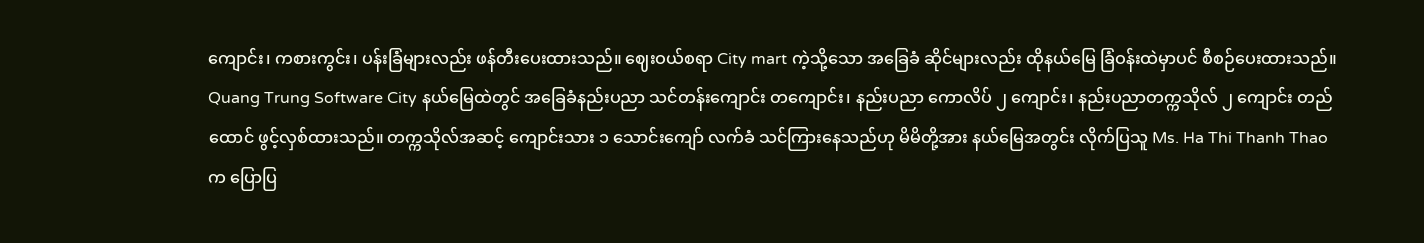ကျောင်း၊ ကစားကွင်း၊ ပန်းခြံများလည်း ဖန်တီးပေးထားသည်။ ဈေးဝယ်စရာ City mart ကဲ့သို့သော အခြေခံ ဆိုင်များလည်း ထိုနယ်မြေ ခြံဝန်းထဲမှာပင် စီစဉ်ပေးထားသည်။
Quang Trung Software City နယ်မြေထဲတွင် အခြေခံနည်းပညာ သင်တန်းကျောင်း တကျောင်း၊ နည်းပညာ ကောလိပ် ၂ ကျောင်း၊ နည်းပညာတက္ကသိုလ် ၂ ကျောင်း တည်ထောင် ဖွင့်လှစ်ထားသည်။ တက္ကသိုလ်အဆင့် ကျောင်းသား ၁ သောင်းကျော် လက်ခံ သင်ကြားနေသည်ဟု မိမိတို့အား နယ်မြေအတွင်း လိုက်ပြသူ Ms. Ha Thi Thanh Thao က ပြောပြ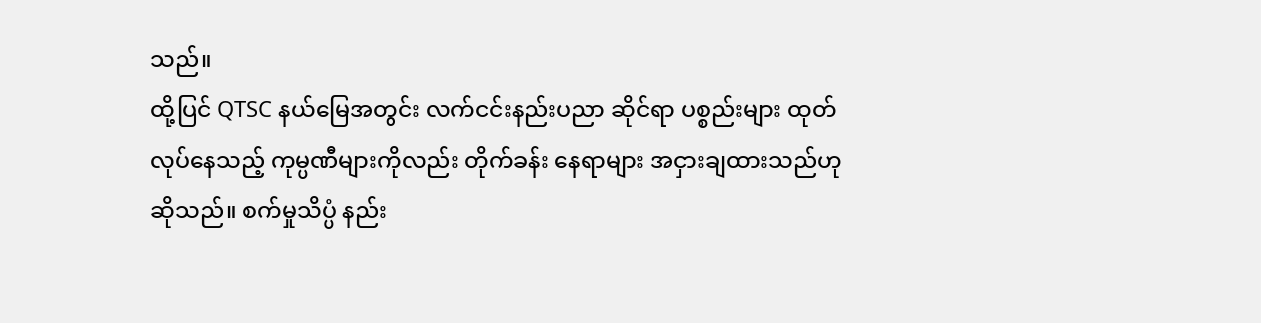သည်။
ထို့ပြင် QTSC နယ်မြေအတွင်း လက်ငင်းနည်းပညာ ဆိုင်ရာ ပစ္စည်းများ ထုတ်လုပ်နေသည့် ကုမ္ပဏီများကိုလည်း တိုက်ခန်း နေရာများ အငှားချထားသည်ဟု ဆိုသည်။ စက်မှုသိပ္ပံ နည်း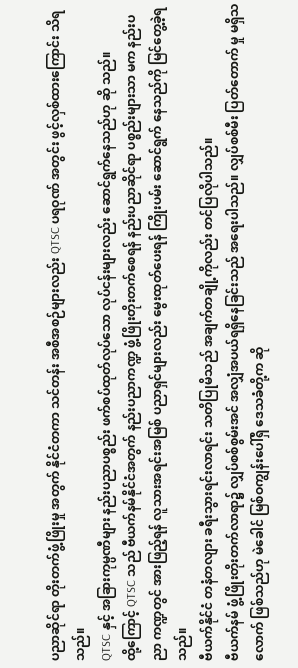ပညာဆိုင်ရာ တိုးတက်ဖွံ့ဖြိုးမှု အတွက် နိုင်ငံတကာ သင်တန်း အစီအစဉ်များလည်း QTSC ပရဝုဏ် အတွင်း ဖွင့်လှစ်ထားကြောင်း သိရသည်။
QTSC နှင့် အခြားကုမ္ပဏီများ နည်းပညာပစ္စည်း ဖက်စပ်ထုတ်လုပ်သော လုပ်ငန်းများလည်း ဆောင်ရွက်နေသည်ဟု ဆို သည်။
ထို့ကြောင့် QTSC သည် ဗီယက်နမ်နိုင်ငံအတွက် နည်းပညာကဏ္ဍ ဖွံ့ဖြိုးတိုးတက်စေရန် နည်းပညာဆိုင်ရာ ပစ္စည်းများသာ မက နည်းပညာ ကဏ္ဍတွင် အားဖြည့်ရန် လူသားအရင်းအမြစ် ပညာရှင်များလည်း မွေးထုတ်ပေးရန် ကြိုးပမ်း ဆောင်ရွက် နေသည်ကို မြင်တွေ့ခဲ့ရသည်။
ဗီယက်နိုင်ငံ တနံတလျား ခရီးသွားရင်းလာရင်း သတိပြုမိသည် အချက်တချို့ကိုလည်း တင်ပြလိုပါသည်။
ဗီယက်နမ် ဖွံ့ဖြိုးတိုးတက်လာရာ၌ လျှပ်စစ်စွမ်းအင် အလျှံအပယ်ရရှိနေခြင်းသည် အရေးပါသည်။ လျှပ်စစ်မီး ပြတ်တောက် မှု မရှိသလောက် ဖြစ်သည်ဟု မဲခေါင် မြစ်ဝကျွန်းပေါ်ရှိ ဒေသခံတို့က ဆို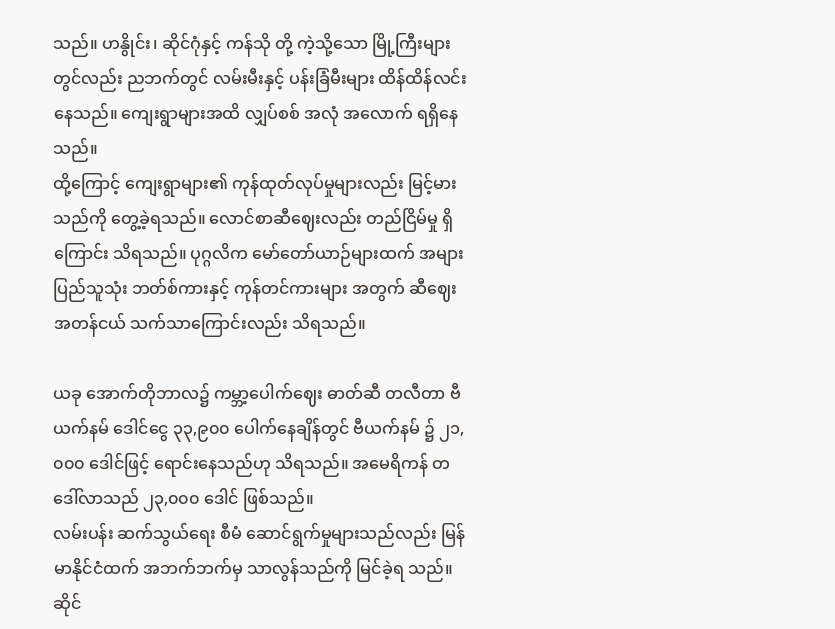သည်။ ဟနွိုင်း၊ ဆိုင်ဂုံနှင့် ကန်သို တို့ ကဲ့သို့သော မြို့ကြီးများတွင်လည်း ညဘက်တွင် လမ်းမီးနှင့် ပန်းခြံမီးများ ထိန်ထိန်လင်းနေသည်။ ကျေးရွာများအထိ လျှပ်စစ် အလုံ အလောက် ရရှိနေသည်။
ထို့ကြောင့် ကျေးရွာများ၏ ကုန်ထုတ်လုပ်မှုများလည်း မြင့်မားသည်ကို တွေ့ခဲ့ရသည်။ လောင်စာဆီဈေးလည်း တည်ငြိမ်မှု ရှိကြောင်း သိရသည်။ ပုဂ္ဂလိက မော်တော်ယာဉ်များထက် အများပြည်သူသုံး ဘတ်စ်ကားနှင့် ကုန်တင်ကားများ အတွက် ဆီဈေး အတန်ငယ် သက်သာကြောင်းလည်း သိရသည်။

ယခု အောက်တိုဘာလ၌ ကမ္ဘာ့ပေါက်ဈေး ဓာတ်ဆီ တလီတာ ဗီယက်နမ် ဒေါင်ငွေ ၃၃,၉၀၀ ပေါက်နေချိန်တွင် ဗီယက်နမ် ၌ ၂၁,၀၀၀ ဒေါင်ဖြင့် ရောင်းနေသည်ဟု သိရသည်။ အမေရိကန် တဒေါ်လာသည် ၂၃,၀၀၀ ဒေါင် ဖြစ်သည်။
လမ်းပန်း ဆက်သွယ်ရေး စီမံ ဆောင်ရွက်မှုများသည်လည်း မြန်မာနိုင်ငံထက် အဘက်ဘက်မှ သာလွန်သည်ကို မြင်ခဲ့ရ သည်။
ဆိုင်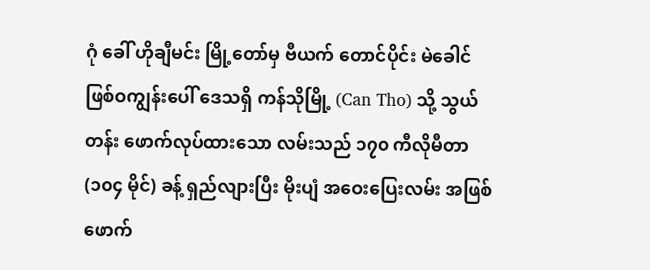ဂုံ ခေါ် ဟိုချီမင်း မြို့တော်မှ ဗီယက် တောင်ပိုင်း မဲခေါင် ဖြစ်ဝကျွန်းပေါ် ဒေသရှိ ကန်သိုမြို့ (Can Tho) သို့ သွယ်တန်း ဖောက်လုပ်ထားသော လမ်းသည် ၁၇၀ ကီလိုမီတာ (၁၀၄ မိုင်) ခန့် ရှည်လျားပြီး မိုးပျံ အဝေးပြေးလမ်း အဖြစ် ဖောက်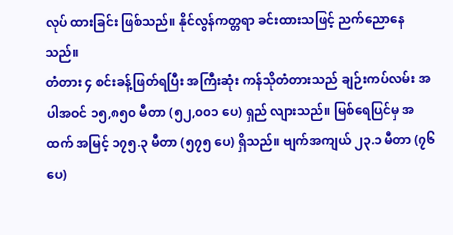လုပ် ထားခြင်း ဖြစ်သည်။ နိုင်လွန်ကတ္တရာ ခင်းထားသဖြင့် ညက်ညောနေသည်။
တံတား ၄ စင်းခန့်ဖြတ်ရပြီး အကြီးဆုံး ကန်သိုတံတားသည် ချဉ်းကပ်လမ်း အပါအဝင် ၁၅,၈၅၀ မီတာ (၅၂,၀၀၁ ပေ) ရှည် လျားသည်။ မြစ်ရေပြင်မှ အထက် အမြင့် ၁၇၅.၃ မီတာ (၅၇၅ ပေ) ရှိသည်။ ဗျက်အကျယ် ၂၃.၁ မီတာ (၇၆ ပေ)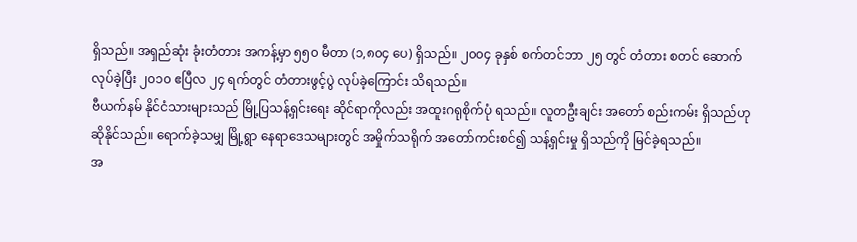ရှိသည်။ အရှည်ဆုံး ခုံးတံတား အကန့်မှာ ၅၅၀ မီတာ (၁,၈၀၄ ပေ) ရှိသည်။ ၂၀၀၄ ခုနှစ် စက်တင်ဘာ ၂၅ တွင် တံတား စတင် ဆောက်လုပ်ခဲ့ပြီး ၂၀၁၀ ဧပြီလ ၂၄ ရက်တွင် တံတားဖွင့်ပွဲ လုပ်ခဲ့ကြောင်း သိရသည်။
ဗီယက်နမ် နိုင်ငံသားများသည် မြို့ပြသန့်ရှင်းရေး ဆိုင်ရာကိုလည်း အထူးဂရုစိုက်ပုံ ရသည်။ လူတဦးချင်း အတော် စည်းကမ်း ရှိသည်ဟု ဆိုနိုင်သည်။ ရောက်ခဲ့သမျှ မြို့ရွာ နေရာဒေသများတွင် အမှိုက်သရိုက် အတော်ကင်းစင်၍ သန့်ရှင်းမှု ရှိသည်ကို မြင်ခဲ့ရသည်။
အ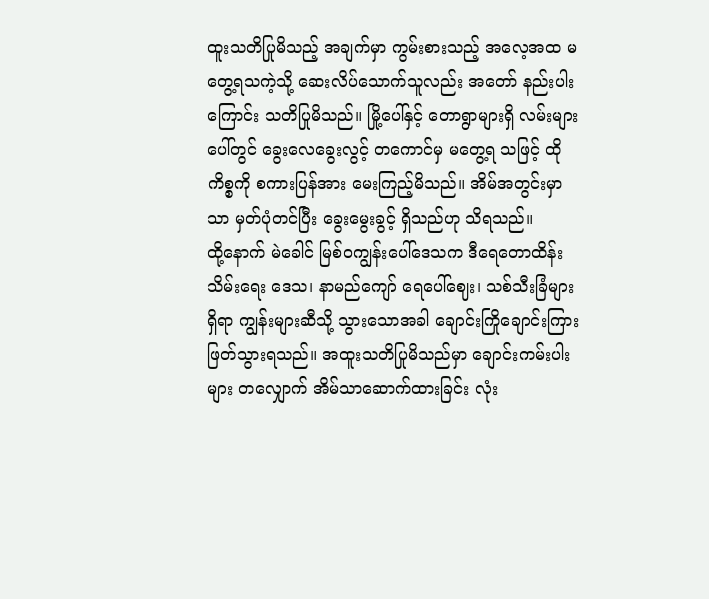ထူးသတိပြုမိသည့် အချက်မှာ ကွမ်းစားသည့် အလေ့အထ မတွေ့ရသကဲ့သို့ ဆေးလိပ်သောက်သူလည်း အတော် နည်းပါးကြောင်း သတိပြုမိသည်။ မြို့ပေါ်နှင့် တောရွာများရှိ လမ်းများပေါ်တွင် ခွေးလေခွေးလွင့် တကောင်မှ မတွေ့ရ သဖြင့် ထိုကိစ္စကို စကားပြန်အား မေးကြည့်မိသည်။ အိမ်အတွင်းမှာသာ မှတ်ပုံတင်ပြီး ခွေးမွေးခွင့် ရှိသည်ဟု သိရသည်။
ထို့နောက် မဲခေါင် မြစ်ဝကျွန်းပေါ်ဒေသက ဒီရေတောထိန်းသိမ်းရေး ဒေသ၊ နာမည်ကျော် ရေပေါ်ဈေး၊ သစ်သီးခြံများရှိရာ ကျွန်းများဆီသို့ သွားသောအခါ ချောင်းကြိုချောင်းကြား ဖြတ်သွားရသည်။ အထူးသတိပြုမိသည်မှာ ချောင်းကမ်းပါးများ တလျှောက် အိမ်သာဆောက်ထားခြင်း လုံး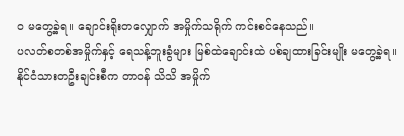၀ မတွေ့ခဲ့ရ။ ချောင်းရိုးတလျှောက် အမှိုက်သရိုက် ကင်းစင်နေသည်။
ပလတ်စတစ်အမှိုက်နှင့် ရေသန့်ဘူးခွံများ မြစ်ထဲချောင်းထဲ ပစ်ချထားခြင်းမျိုး မတွေ့ခဲ့ရ။ နိုင်ငံသားတဦးချင်းစီက တာဝန် သိသိ အမှိုက်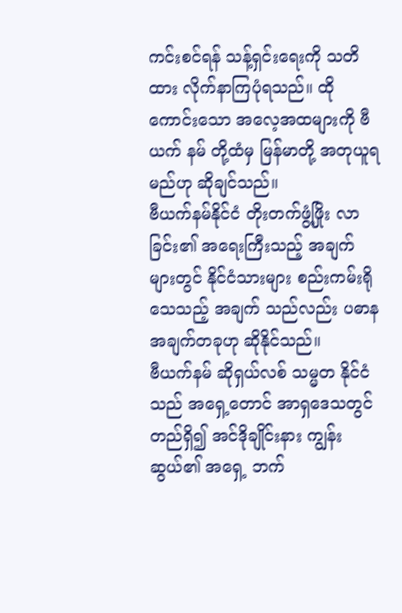ကင်းစင်ရန် သန့်ရှင်းရေးကို သတိထား လိုက်နာကြပုံရသည်။ ထိုကောင်းသော အလေ့အထများကို ဗီယက် နမ် တို့ထံမှ မြန်မာတို့ အတုယူရမည်ဟု ဆိုချင်သည်။
ဗီယက်နမ်နိုင်ငံ တိုးတက်ဖွံ့ဖြိုး လာခြင်း၏ အရေးကြီးသည့် အချက်များတွင် နိုင်ငံသားများ စည်းကမ်းရိုသေသည့် အချက် သည်လည်း ပဓာန အချက်တခုဟု ဆိုနိုင်သည်။
ဗီယက်နမ် ဆိုရှယ်လစ် သမ္မတ နိုင်ငံသည် အရှေ့တောင် အာရှဒေသတွင် တည်ရှိ၍ အင်ဒိုချိုင်းနား ကျွန်းဆွယ်၏ အရှေ့ ဘက်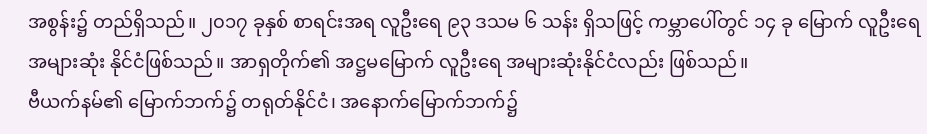အစွန်း၌ တည်ရှိသည်။ ၂၀၁၇ ခုနှစ် စာရင်းအရ လူဦးရေ ၉၃ ဒသမ ၆ သန်း ရှိသဖြင့် ကမ္ဘာပေါ်တွင် ၁၄ ခု မြောက် လူဦးရေ အများဆုံး နိုင်ငံဖြစ်သည်။ အာရှတိုက်၏ အဋ္ဌမမြောက် လူဦးရေ အများဆုံးနိုင်ငံလည်း ဖြစ်သည်။
ဗီယက်နမ်၏ မြောက်ဘက်၌ တရုတ်နိုင်ငံ၊ အနောက်မြောက်ဘက်၌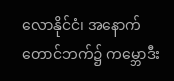လောနိုင်ငံ၊ အနောက်တောင်ဘက်၌ ကမ္ဘောဒီး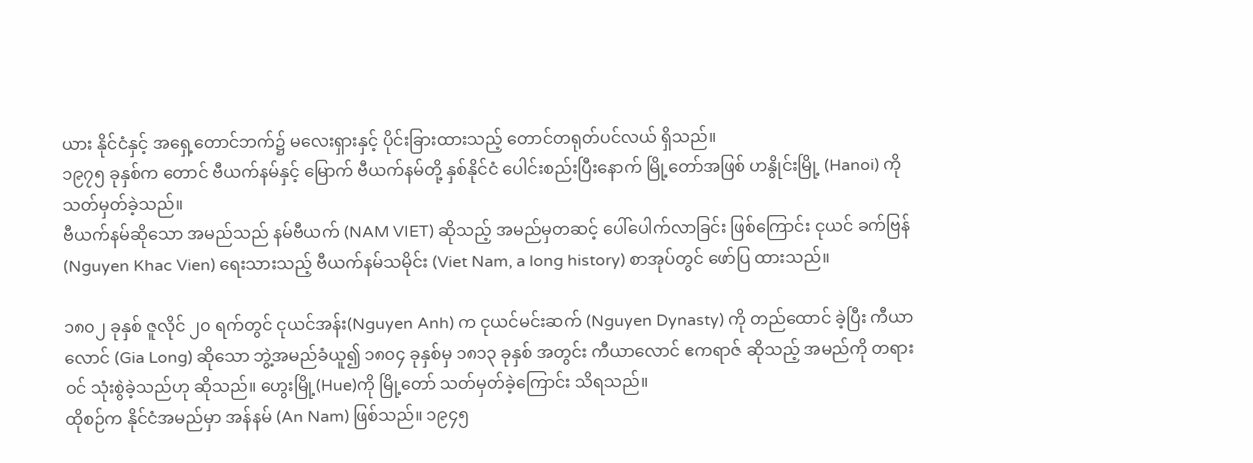ယား နိုင်ငံနှင့် အရှေ့တောင်ဘက်၌ မလေးရှားနှင့် ပိုင်းခြားထားသည့် တောင်တရုတ်ပင်လယ် ရှိသည်။
၁၉၇၅ ခုနှစ်က တောင် ဗီယက်နမ်နှင့် မြောက် ဗီယက်နမ်တို့ နှစ်နိုင်ငံ ပေါင်းစည်းပြီးနောက် မြို့တော်အဖြစ် ဟနွိုင်းမြို့ (Hanoi) ကို သတ်မှတ်ခဲ့သည်။
ဗီယက်နမ်ဆိုသော အမည်သည် နမ်ဗီယက် (NAM VIET) ဆိုသည့် အမည်မှတဆင့် ပေါ်ပေါက်လာခြင်း ဖြစ်ကြောင်း ငုယင် ခက်ဗြန် (Nguyen Khac Vien) ရေးသားသည့် ဗီယက်နမ်သမိုင်း (Viet Nam, a long history) စာအုပ်တွင် ဖော်ပြ ထားသည်။

၁၈၀၂ ခုနှစ် ဇူလိုင် ၂၀ ရက်တွင် ငုယင်အန်း(Nguyen Anh) က ငုယင်မင်းဆက် (Nguyen Dynasty) ကို တည်ထောင် ခဲ့ပြီး ကီယာလောင် (Gia Long) ဆိုသော ဘွဲ့အမည်ခံယူ၍ ၁၈၀၄ ခုနှစ်မှ ၁၈၁၃ ခုနှစ် အတွင်း ကီယာလောင် ဧကရာဇ် ဆိုသည့် အမည်ကို တရားဝင် သုံးစွဲခဲ့သည်ဟု ဆိုသည်။ ဟွေးမြို့(Hue)ကို မြို့တော် သတ်မှတ်ခဲ့ကြောင်း သိရသည်။
ထိုစဉ်က နိုင်ငံအမည်မှာ အန်နမ် (An Nam) ဖြစ်သည်။ ၁၉၄၅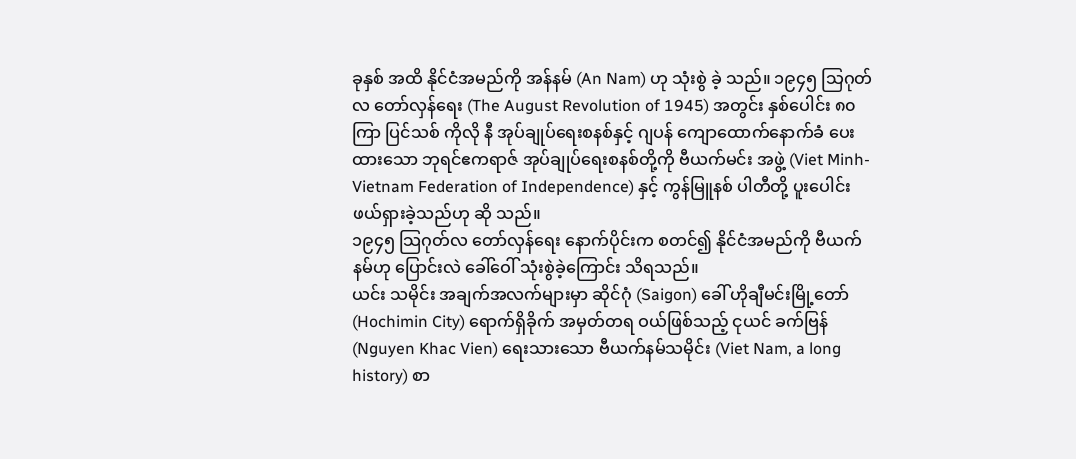ခုနှစ် အထိ နိုင်ငံအမည်ကို အန်နမ် (An Nam) ဟု သုံးစွဲ ခဲ့ သည်။ ၁၉၄၅ သြဂုတ်လ တော်လှန်ရေး (The August Revolution of 1945) အတွင်း နှစ်ပေါင်း ၈၀ ကြာ ပြင်သစ် ကိုလို နီ အုပ်ချုပ်ရေးစနစ်နှင့် ဂျပန် ကျောထောက်နောက်ခံ ပေးထားသော ဘုရင်ဧကရာဇ် အုပ်ချုပ်ရေးစနစ်တို့ကို ဗီယက်မင်း အဖွဲ့ (Viet Minh-Vietnam Federation of Independence) နှင့် ကွန်မြူနစ် ပါတီတို့ ပူးပေါင်း ဖယ်ရှားခဲ့သည်ဟု ဆို သည်။
၁၉၄၅ သြဂုတ်လ တော်လှန်ရေး နောက်ပိုင်းက စတင်၍ နိုင်ငံအမည်ကို ဗီယက်နမ်ဟု ပြောင်းလဲ ခေါ်ဝေါ် သုံးစွဲခဲ့ကြောင်း သိရသည်။
ယင်း သမိုင်း အချက်အလက်များမှာ ဆိုင်ဂုံ (Saigon) ခေါ် ဟိုချီမင်းမြို့တော် (Hochimin City) ရောက်ရှိခိုက် အမှတ်တရ ဝယ်ဖြစ်သည့် ငုယင် ခက်ဗြန် (Nguyen Khac Vien) ရေးသားသော ဗီယက်နမ်သမိုင်း (Viet Nam, a long history) စာ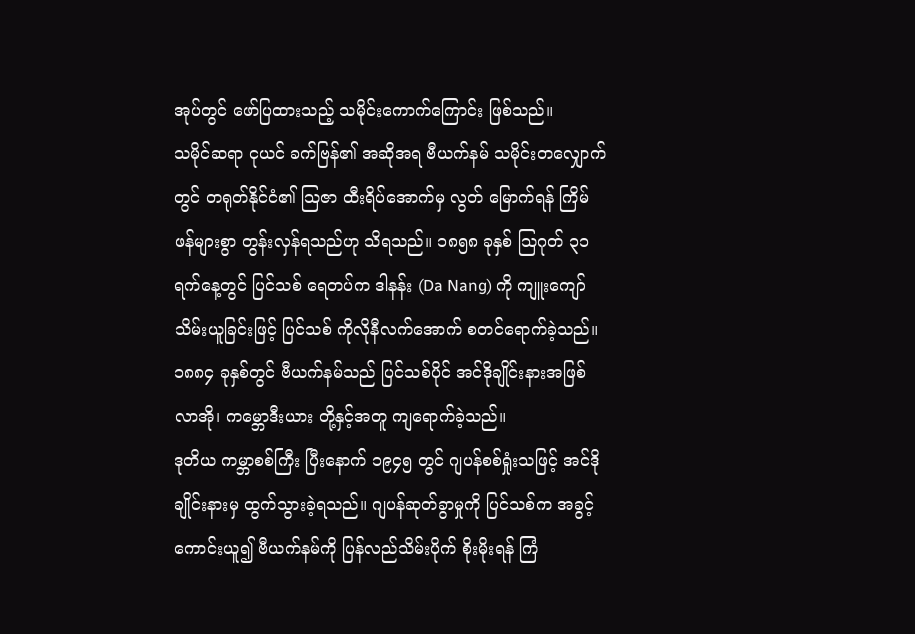အုပ်တွင် ဖော်ပြထားသည့် သမိုင်းကောက်ကြောင်း ဖြစ်သည်။
သမိုင်ဆရာ ငုယင် ခက်ဗြန်၏ အဆိုအရ ဗီယက်နမ် သမိုင်းတလျှောက်တွင် တရုတ်နိုင်ငံ၏ သြဇာ ထီးရိပ်အောက်မှ လွတ် မြောက်ရန် ကြိမ်ဖန်များစွာ တွန်းလှန်ရသည်ဟု သိရသည်။ ၁၈၅၈ ခုနှစ် သြဂုတ် ၃၁ ရက်နေ့တွင် ပြင်သစ် ရေတပ်က ဒါနန်း (Da Nang) ကို ကျူးကျော်သိမ်းယူခြင်းဖြင့် ပြင်သစ် ကိုလိုနီလက်အောက် စတင်ရောက်ခဲ့သည်။ ၁၈၈၄ ခုနှစ်တွင် ဗီယက်နမ်သည် ပြင်သစ်ပိုင် အင်ဒိုချိုင်းနားအဖြစ် လာအို၊ ကမ္ဘောဒီးယား တို့နှင့်အတူ ကျရောက်ခဲ့သည်။
ဒုတိယ ကမ္ဘာစစ်ကြီး ပြီးနောက် ၁၉၄၅ တွင် ဂျပန်စစ်ရှုံးသဖြင့် အင်ဒိုချိုင်းနားမှ ထွက်သွားခဲ့ရသည်။ ဂျပန်ဆုတ်ခွာမှုကို ပြင်သစ်က အခွင့်ကောင်းယူ၍ ဗီယက်နမ်ကို ပြန်လည်သိမ်းပိုက် စိုးမိုးရန် ကြံ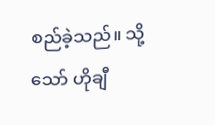စည်ခဲ့သည်။ သို့သော် ဟိုချီ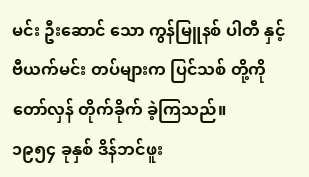မင်း ဦးဆောင် သော ကွန်မြူနစ် ပါတီ နှင့် ဗီယက်မင်း တပ်များက ပြင်သစ် တို့ကို တော်လှန် တိုက်ခိုက် ခဲ့ကြသည်။
၁၉၅၄ ခုနှစ် ဒိန်ဘင်ဖူး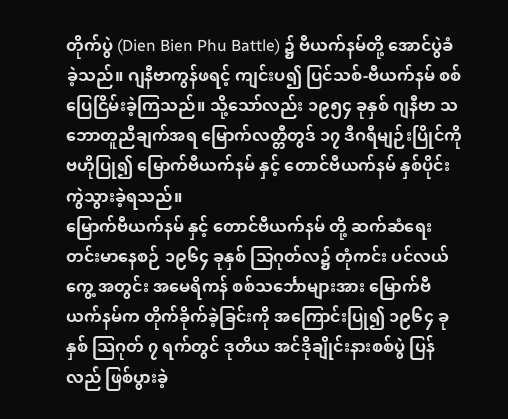တိုက်ပွဲ (Dien Bien Phu Battle) ၌ ဗီယက်နမ်တို့ အောင်ပွဲခံခဲ့သည်။ ဂျနီဗာကွန်ဖရင့် ကျင်းပ၍ ပြင်သစ်-ဗီယက်နမ် စစ်ပြေငြိမ်းခဲ့ကြသည်။ သို့သော်လည်း ၁၉၅၄ ခုနှစ် ဂျနီဗာ သဘောတူညီချက်အရ မြောက်လတ္တီတွဒ် ၁၇ ဒီဂရီမျဉ်းပြိုင်ကို ဗဟိုပြု၍ မြောက်ဗီယက်နမ် နှင့် တောင်ဗီယက်နမ် နှစ်ပိုင်း ကွဲသွားခဲ့ရသည်။
မြောက်ဗီယက်နမ် နှင့် တောင်ဗီယက်နမ် တို့ ဆက်ဆံရေး တင်းမာနေစဉ် ၁၉၆၄ ခုနှစ် သြဂုတ်လ၌ တုံကင်း ပင်လယ်ကွေ့ အတွင်း အမေရိကန် စစ်သင်္ဘောများအား မြောက်ဗီယက်နမ်က တိုက်ခိုက်ခဲ့ခြင်းကို အကြောင်းပြု၍ ၁၉၆၄ ခုနှစ် သြဂုတ် ၇ ရက်တွင် ဒုတိယ အင်ဒိုချိုင်းနားစစ်ပွဲ ပြန်လည် ဖြစ်ပွားခဲ့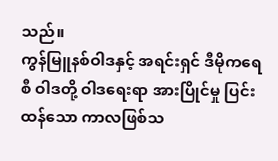သည်။
ကွန်မြူနစ်ဝါဒနှင့် အရင်းရှင် ဒီမိုကရေစီ ဝါဒတို့ ဝါဒရေးရာ အားပြိုင်မှု ပြင်းထန်သော ကာလဖြစ်သ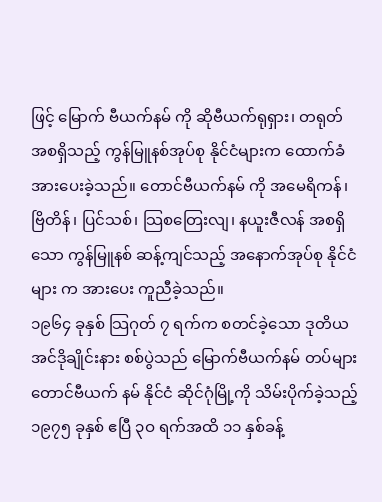ဖြင့် မြောက် ဗီယက်နမ် ကို ဆိုဗီယက်ရုရှား၊ တရုတ် အစရှိသည့် ကွန်မြူနစ်အုပ်စု နိုင်ငံများက ထောက်ခံအားပေးခဲ့သည်။ တောင်ဗီယက်နမ် ကို အမေရိကန်၊ ဗြိတိန်၊ ပြင်သစ်၊ သြစတြေးလျ၊ နယူးဇီလန် အစရှိသော ကွန်မြူနစ် ဆန့်ကျင်သည့် အနောက်အုပ်စု နိုင်ငံများ က အားပေး ကူညီခဲ့သည်။
၁၉၆၄ ခုနှစ် သြဂုတ် ၇ ရက်က စတင်ခဲ့သော ဒုတိယအင်ဒိုချိုင်းနား စစ်ပွဲသည် မြောက်ဗီယက်နမ် တပ်များ တောင်ဗီယက် နမ် နိုင်ငံ ဆိုင်ဂုံမြို့ကို သိမ်းပိုက်ခဲ့သည့် ၁၉၇၅ ခုနှစ် ဧပြီ ၃ဝ ရက်အထိ ၁၁ နှစ်ခန့်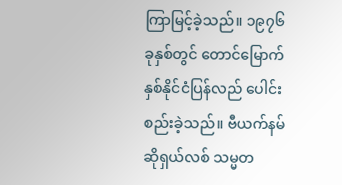ကြာမြင့်ခဲ့သည်။ ၁၉၇၆ ခုနှစ်တွင် တောင်မြောက် နှစ်နိုင်ငံပြန်လည် ပေါင်းစည်းခဲ့သည်။ ဗီယက်နမ် ဆိုရှယ်လစ် သမ္မတ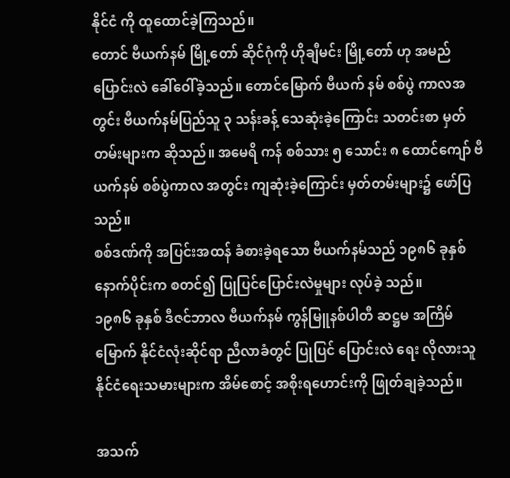နိုင်ငံ ကို ထူထောင်ခဲ့ကြသည်။
တောင် ဗီယက်နမ် မြို့တော် ဆိုင်ဂုံကို ဟိုချီမင်း မြို့တော် ဟု အမည် ပြောင်းလဲ ခေါ်ဝေါ်ခဲ့သည်။ တောင်မြောက် ဗီယက် နမ် စစ်ပွဲ ကာလအတွင်း ဗီယက်နမ်ပြည်သူ ၃ သန်းခန့် သေဆုံးခဲ့ကြောင်း သတင်းစာ မှတ်တမ်းများက ဆိုသည်။ အမေရိ ကန် စစ်သား ၅ သောင်း ၈ ထောင်ကျော် ဗီယက်နမ် စစ်ပွဲကာလ အတွင်း ကျဆုံးခဲ့ကြောင်း မှတ်တမ်းများ၌ ဖော်ပြသည်။
စစ်ဒဏ်ကို အပြင်းအထန် ခံစားခဲ့ရသော ဗီယက်နမ်သည် ၁၉၈၆ ခုနှစ်နောက်ပိုင်းက စတင်၍ ပြုပြင်ပြောင်းလဲမှုများ လုပ်ခဲ့ သည်။
၁၉၈၆ ခုနှစ် ဒီဇင်ဘာလ ဗီယက်နမ် ကွန်မြူနစ်ပါတီ ဆဋ္ဌမ အကြိမ်မြောက် နိုင်ငံလုံးဆိုင်ရာ ညီလာခံတွင် ပြုပြင် ပြောင်းလဲ ရေး လိုလားသူ နိုင်ငံရေးသမားများက အိမ်စောင့် အစိုးရဟောင်းကို ဖြုတ်ချခဲ့သည်။

အသက်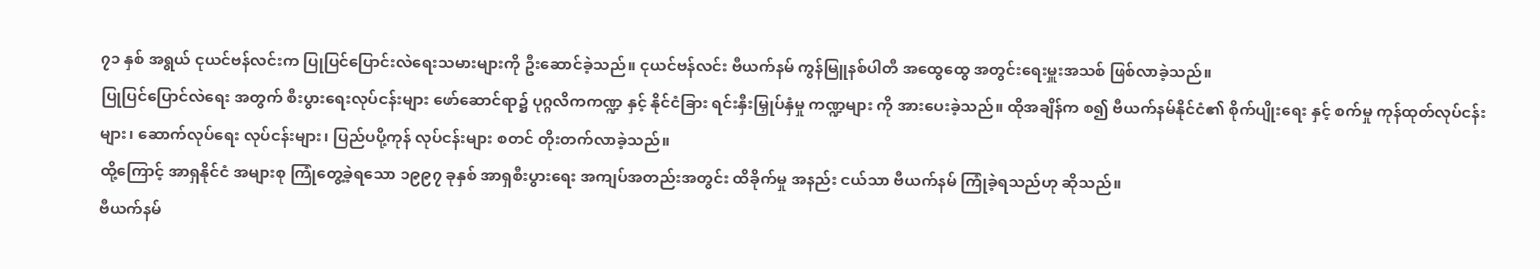၇၁ နှစ် အရွယ် ငုယင်ဗန်လင်းက ပြုပြင်ပြောင်းလဲရေးသမားများကို ဦးဆောင်ခဲ့သည်။ ငုယင်ဗန်လင်း ဗီယက်နမ် ကွန်မြူနစ်ပါတီ အထွေထွေ အတွင်းရေးမှူးအသစ် ဖြစ်လာခဲ့သည်။
ပြုပြင်ပြောင်လဲရေး အတွက် စီးပွားရေးလုပ်ငန်းများ ဖော်ဆောင်ရာ၌ ပုဂ္ဂလိကကဏ္ဍ နှင့် နိုင်ငံခြား ရင်းနှီးမြှုပ်နှံမှု ကဏ္ဍများ ကို အားပေးခဲ့သည်။ ထိုအချိန်က စ၍ ဗီယက်နမ်နိုင်ငံ၏ စိုက်ပျိုးရေး နှင့် စက်မှု ကုန်ထုတ်လုပ်ငန်းများ၊ ဆောက်လုပ်ရေး လုပ်ငန်းများ၊ ပြည်ပပို့ကုန် လုပ်ငန်းများ စတင် တိုးတက်လာခဲ့သည်။
ထို့ကြောင့် အာရှနိုင်ငံ အများစု ကြုံတွေ့ခဲ့ရသော ၁၉၉၇ ခုနှစ် အာရှစီးပွားရေး အကျပ်အတည်းအတွင်း ထိခိုက်မှု အနည်း ငယ်သာ ဗီယက်နမ် ကြုံခဲ့ရသည်ဟု ဆိုသည်။
ဗီယက်နမ်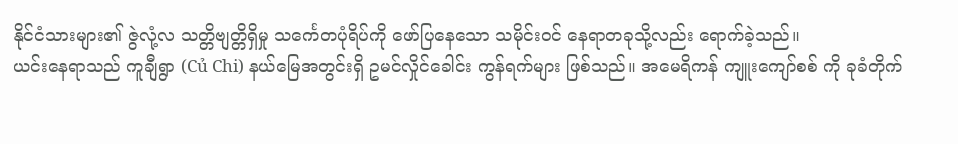နိုင်ငံသားများ၏ ဇွဲလုံ့လ သတ္တိဗျတ္တိရှိမှု သင်္ကေတပုံရိပ်ကို ဖော်ပြနေသော သမိုင်းဝင် နေရာတခုသို့လည်း ရောက်ခဲ့သည်။
ယင်းနေရာသည် ကူချီရွာ (Củ Chi) နယ်မြေအတွင်းရှိ ဥမင်လှိုင်ခေါင်း ကွန်ရက်များ ဖြစ်သည်။ အမေရိကန် ကျူးကျော်စစ် ကို ခုခံတိုက်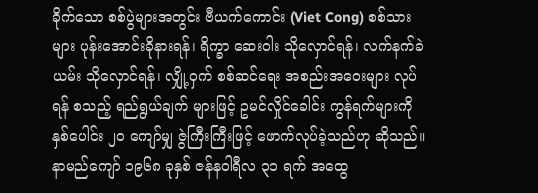ခိုက်သော စစ်ပွဲများအတွင်း ဗီယက်ကောင်း (Viet Cong) စစ်သားများ ပုန်းအောင်းခိုနားရန်၊ ရိက္ခာ ဆေးဝါး သိုလှောင်ရန်၊ လက်နက်ခဲယမ်း သိုလှောင်ရန်၊ လျှို့ဝှက် စစ်ဆင်ရေး အစည်းအဝေးများ လုပ်ရန် စသည့် ရည်ရွယ်ချက် များဖြင့် ဥမင်လှိုင်ခေါင်း ကွန်ရက်များကို နှစ်ပေါင်း ၂၀ ကျော်မျှ ဇွဲကြီးကြီးဖြင့် ဖောက်လုပ်ခဲ့သည်ဟု ဆိုသည်။
နာမည်ကျော် ၁၉၆၈ ခုနှစ် ဇန်နဝါရီလ ၃၁ ရက် အထွေ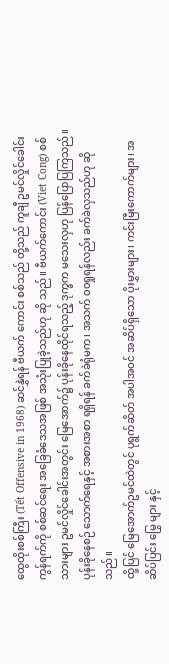ထွေထိုးစစ်ကြီး (Tết Offensive in 1968) ဆင်နွှဲရန် ဗီယက် ကောင်း စစ်သည် တို့သည် ကူချီ ဥမင်လှိုင်ခေါင်း ကွန်ရက်ကို စစ်ဆင်ရေး အခြေခံဒေသအဖြစ် အသုံးပြုခဲ့သည်ဟု ဆို သည်။ ဗီယက်ကောင်း (Viet Cong) စစ်သားများ ဥမင်လှိုင်ခေါင်းအတွင်း မြေအောက်၌ ပုန်းခိုနေထိုင်ရသည့် ဒုက္ခက မသေးလှဟု ပြန်ပြောပြကြသည်။ ပုန်းခိုနေစဉ် သောက်ရေနှင့် အစားအစာ ရရှိရန် ခက်ခဲရုံမက၊ အသက် ၀၀ရှုရန်လည်း ခက်ခဲလှသည်ဟု ဆိုသည်။
ထို့ပြင် မြေအောက်ဥမင်ထဲတွင် ပုရွက်ဆိတ် အပါအဝင် အဆိပ်ရှိသော ပိုးမွှားများ၊ ကင်းမြီးကောက်များ၊ အဆိပ်ပြင်း မြွေ များ နှင့်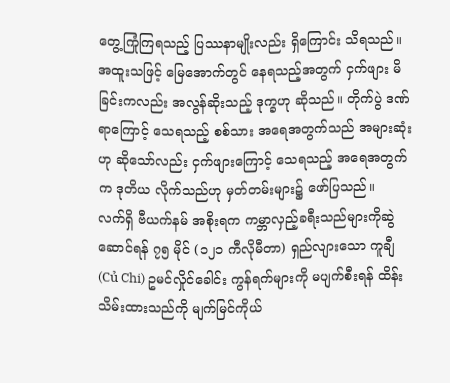တွေ့ကြုံကြရသည့် ပြဿနာမျိုးလည်း ရှိကြောင်း သိရသည်။
အထူးသဖြင့် မြေအောက်တွင် နေရသည့်အတွက် ငှက်ဖျား မိခြင်းကလည်း အလွန်ဆိုးသည့် ဒုက္ခဟု ဆိုသည်။ တိုက်ပွဲ ဒဏ်ရာကြောင့် သေရသည့် စစ်သား အရေအတွက်သည် အများဆုံးဟု ဆိုသော်လည်း ငှက်ဖျားကြောင့် သေရသည့် အရေအတွက်က ဒုတိယ လိုက်သည်ဟု မှတ်တမ်းများ၌ ဖော်ပြသည်။
လက်ရှိ ဗီယက်နမ် အစိုးရက ကမ္ဘာလှည့်ခရီးသည်များကိုဆွဲဆောင်ရန် ၇၅ မိုင် (၁၂၁ ကီလိုမီတာ) ရှည်လျားသော ကူချီ (Củ Chi) ဥမင်လှိုင်ခေါင်း ကွန်ရက်များကို မပျက်စီးရန် ထိန်းသိမ်းထားသည်ကို မျက်မြင်ကိုယ်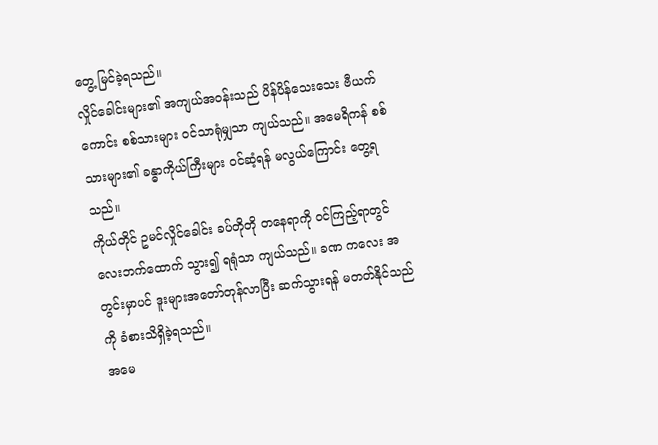တွေ့ မြင်ခဲ့ရသည်။
လှိုင်ခေါင်းများ၏ အကျယ်အဝန်းသည် ပိန်ပိန်သေးသေး ဗီယက်ကောင်း စစ်သားများ ဝင်သာရုံမျှသာ ကျယ်သည်။ အမေရိကန် စစ်သားများ၏ ခန္ဓာကိုယ်ကြီးများ ဝင်ဆံ့ရန် မလွယ်ကြောင်း တွေ့ရသည်။
ကိုယ်တိုင် ဥမင်လှိုင်ခေါင်း ခပ်တိုတို တနေရာကို ဝင်ကြည့်ရာတွင် လေးဘက်ထောက် သွား၍ ရရုံသာ ကျယ်သည်။ ခဏ ကလေး အတွင်းမှာပင် ဒူးများအတော်တုန်လာပြီး ဆက်သွားရန် မတတ်နိုင်သည်ကို ခံစားသိရှိခဲ့ရသည်။
အမေ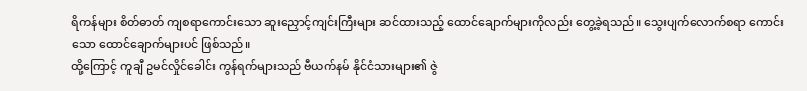ရိကန်များ စိတ်ဓာတ် ကျစရာကောင်းသော ဆူးညှောင့်ကျင်းကြီးများ ဆင်ထားသည့် ထောင်ချောက်များကိုလည်း တွေ့ခဲ့ရသည်။ သွေးပျက်လောက်စရာ ကောင်းသော ထောင်ချောက်များပင် ဖြစ်သည်။
ထို့ကြောင့် ကူချီ ဥမင်လှိုင်ခေါင်း ကွန်ရက်များသည် ဗီယက်နမ် နိုင်ငံသားများ၏ ဇွဲ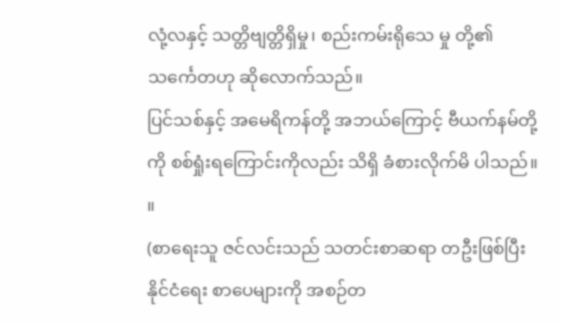လုံ့လနှင့် သတ္တိဗျတ္တိရှိမှု၊ စည်းကမ်းရိုသေ မှု တို့၏ သင်္ကေတဟု ဆိုလောက်သည်။
ပြင်သစ်နှင့် အမေရိကန်တို့ အဘယ်ကြောင့် ဗီယက်နမ်တို့ကို စစ်ရှုံးရကြောင်းကိုလည်း သိရှိ ခံစားလိုက်မိ ပါသည်။ ။
(စာရေးသူ ဇင်လင်းသည် သတင်းစာဆရာ တဦးဖြစ်ပြီး နိုင်ငံရေး စာပေများကို အစဉ်တ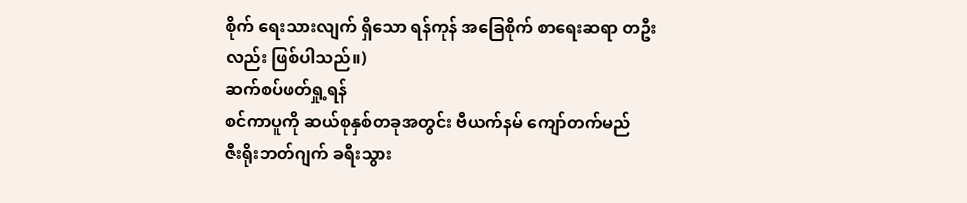စိုက် ရေးသားလျက် ရှိသော ရန်ကုန် အခြေစိုက် စာရေးဆရာ တဦးလည်း ဖြစ်ပါသည်။)
ဆက်စပ်ဖတ်ရှု့ရန်
စင်ကာပူကို ဆယ်စုနှစ်တခုအတွင်း ဗီယက်နမ် ကျော်တက်မည်
ဇီးရိုးဘတ်ဂျက် ခရီးသွား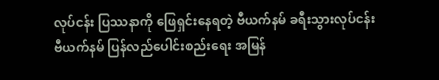လုပ်ငန်း ပြဿနာကို ဖြေရှင်းနေရတဲ့ ဗီယက်နမ် ခရီးသွားလုပ်ငန်း
ဗီယက်နမ် ပြန်လည်ပေါင်းစည်းရေး အမြန်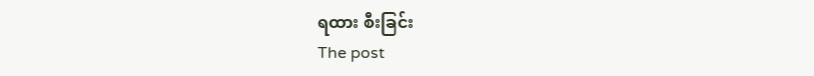ရထား စီးခြင်း
The post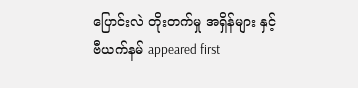ပြောင်းလဲ တိုးတက်မှု အရှိန်များ နှင့် ဗီယက်နမ် appeared first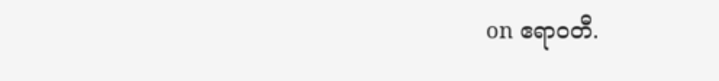on ဧရာဝတီ.